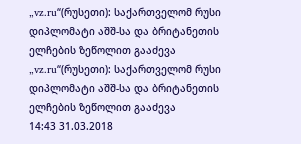„vz.ru“(რუსეთი): საქართველომ რუსი დიპლომატი აშშ-სა და ბრიტანეთის ელჩების ზეწოლით გააძევა
„vz.ru“(რუსეთი): საქართველომ რუსი დიპლომატი აშშ-სა და ბრიტანეთის ელჩების ზეწოლით გააძევა
14:43 31.03.2018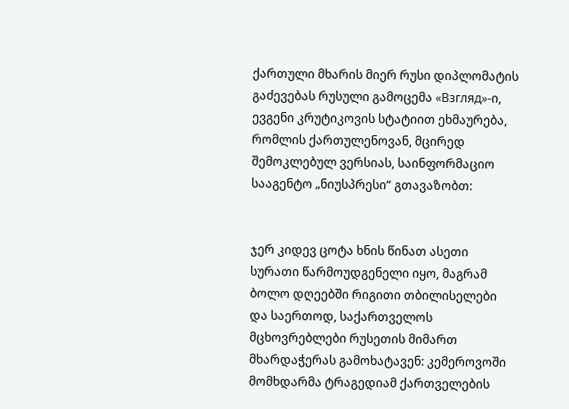ქართული მხარის მიერ რუსი დიპლომატის გაძევებას რუსული გამოცემა «Взгляд»-ი, ევგენი კრუტიკოვის სტატიით ეხმაურება, რომლის ქართულენოვან, მცირედ შემოკლებულ ვერსიას, საინფორმაციო სააგენტო „ნიუსპრესი“ გთავაზობთ:


ჯერ კიდევ ცოტა ხნის წინათ ასეთი სურათი წარმოუდგენელი იყო, მაგრამ ბოლო დღეებში რიგითი თბილისელები და საერთოდ, საქართველოს მცხოვრებლები რუსეთის მიმართ მხარდაჭერას გამოხატავენ: კემეროვოში მომხდარმა ტრაგედიამ ქართველების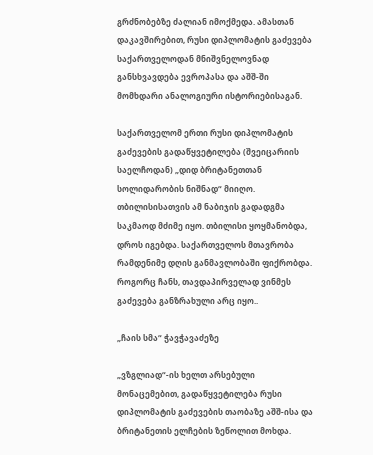გრძნობებზე ძალიან იმოქმედა. ამასთან დაკავშირებით, რუსი დიპლომატის გაძევება საქართველოდან მნიშვნელოვნად განსხვავდება ევროპასა და აშშ-ში მომხდარი ანალოგიური ისტორიებისაგან.

საქართველომ ერთი რუსი დიპლომატის გაძევების გადაწყვეტილება (შვეიცარიის საელჩოდან) „დიდ ბრიტანეთთან სოლიდარობის ნიშნად“ მიიღო. თბილისისათვის ამ ნაბიჯის გადადგმა საკმაოდ მძიმე იყო. თბილისი ყოყმანობდა, დროს იგებდა. საქართველოს მთავრობა რამდენიმე დღის განმავლობაში ფიქრობდა. როგორც ჩანს, თავდაპირველად ვინმეს გაძევება განზრახული არც იყო..

„ჩაის სმა“ ჭავჭავაძეზე

„ვზგლიად“-ის ხელთ არსებული მონაცემებით, გადაწყვეტილება რუსი დიპლომატის გაძევების თაობაზე აშშ-ისა და ბრიტანეთის ელჩების ზეწოლით მოხდა.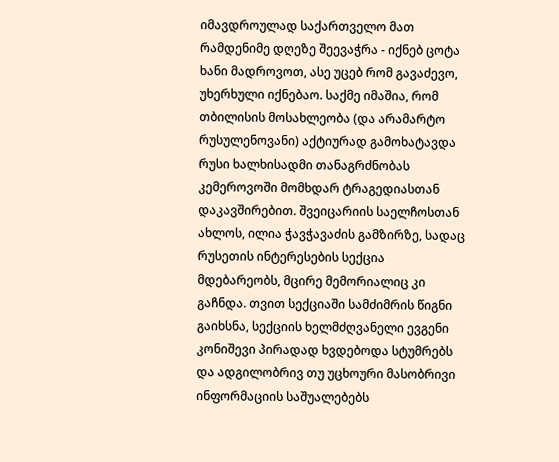იმავდროულად საქართველო მათ რამდენიმე დღეზე შეევაჭრა - იქნებ ცოტა ხანი მადროვოთ, ასე უცებ რომ გავაძევო, უხერხული იქნებაო. საქმე იმაშია, რომ თბილისის მოსახლეობა (და არამარტო რუსულენოვანი) აქტიურად გამოხატავდა რუსი ხალხისადმი თანაგრძნობას კემეროვოში მომხდარ ტრაგედიასთან დაკავშირებით. შვეიცარიის საელჩოსთან ახლოს, ილია ჭავჭავაძის გამზირზე, სადაც რუსეთის ინტერესების სექცია მდებარეობს, მცირე მემორიალიც კი გაჩნდა. თვით სექციაში სამძიმრის წიგნი გაიხსნა, სექციის ხელმძღვანელი ევგენი კონიშევი პირადად ხვდებოდა სტუმრებს და ადგილობრივ თუ უცხოური მასობრივი ინფორმაციის საშუალებებს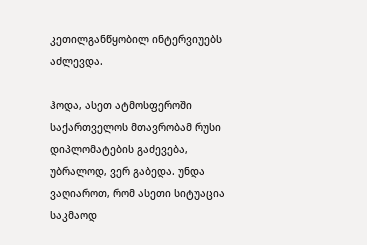კეთილგანწყობილ ინტერვიუებს აძლევდა.

ჰოდა, ასეთ ატმოსფეროში საქართველოს მთავრობამ რუსი დიპლომატების გაძევება, უბრალოდ, ვერ გაბედა. უნდა ვაღიაროთ, რომ ასეთი სიტუაცია საკმაოდ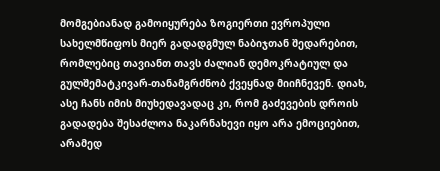მომგებიანად გამოიყურება ზოგიერთი ევროპული სახელმწიფოს მიერ გადადგმულ ნაბიჯთან შედარებით, რომლებიც თავიანთ თავს ძალიან დემოკრატიულ და გულშემატკივარ-თანამგრძნობ ქვეყნად მიიჩნევენ. დიახ, ასე ჩანს იმის მიუხედავადაც კი, რომ გაძევების დროის გადადება შესაძლოა ნაკარნახევი იყო არა ემოციებით, არამედ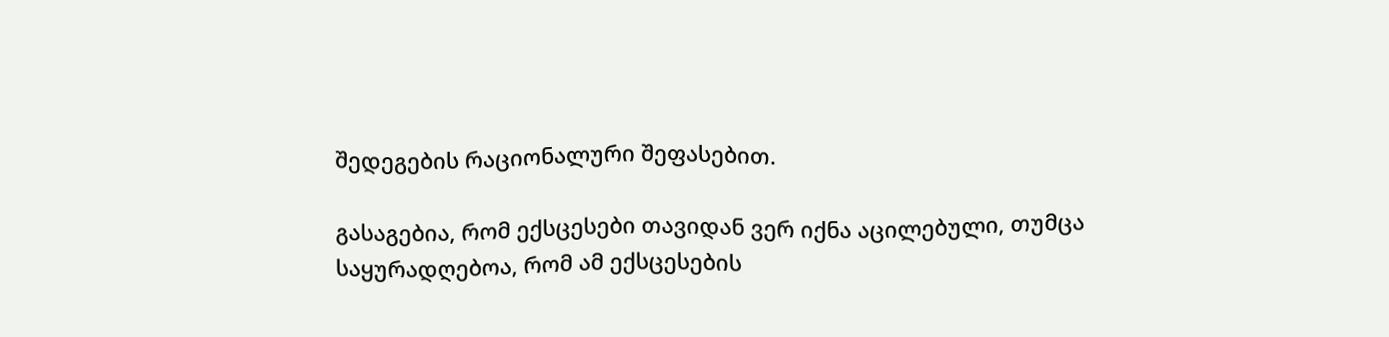შედეგების რაციონალური შეფასებით.

გასაგებია, რომ ექსცესები თავიდან ვერ იქნა აცილებული, თუმცა საყურადღებოა, რომ ამ ექსცესების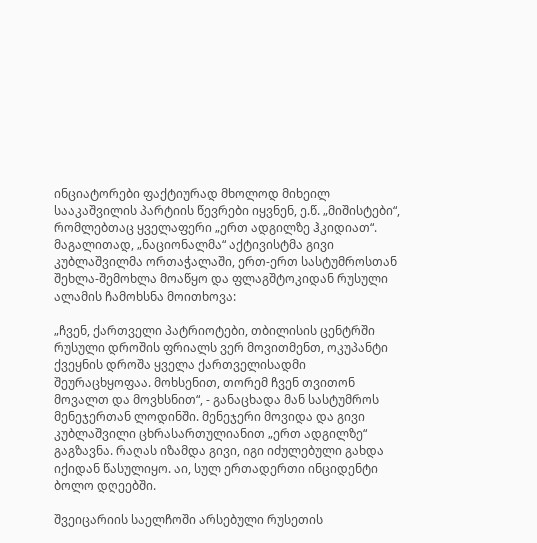ინციატორები ფაქტიურად მხოლოდ მიხეილ სააკაშვილის პარტიის წევრები იყვნენ, ე.წ. „მიშისტები“, რომლებთაც ყველაფერი „ერთ ადგილზე ჰკიდიათ“. მაგალითად, „ნაციონალმა“ აქტივისტმა გივი კუბლაშვილმა ორთაჭალაში, ერთ-ერთ სასტუმროსთან შეხლა-შემოხლა მოაწყო და ფლაგშტოკიდან რუსული ალამის ჩამოხსნა მოითხოვა:

„ჩვენ, ქართველი პატრიოტები, თბილისის ცენტრში რუსული დროშის ფრიალს ვერ მოვითმენთ, ოკუპანტი ქვეყნის დროშა ყველა ქართველისადმი შეურაცხყოფაა. მოხსენით, თორემ ჩვენ თვითონ მოვალთ და მოვხსნით“, - განაცხადა მან სასტუმროს მენეჯერთან ლოდინში. მენეჯერი მოვიდა და გივი კუბლაშვილი ცხრასართულიანით „ერთ ადგილზე“ გაგზავნა. რაღას იზამდა გივი, იგი იძულებული გახდა იქიდან წასულიყო. აი, სულ ერთადერთი ინციდენტი ბოლო დღეებში.

შვეიცარიის საელჩოში არსებული რუსეთის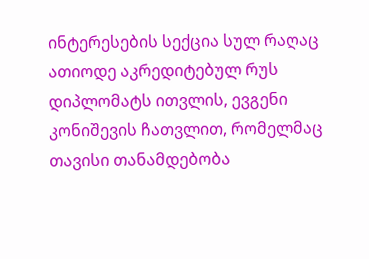ინტერესების სექცია სულ რაღაც ათიოდე აკრედიტებულ რუს დიპლომატს ითვლის, ევგენი კონიშევის ჩათვლით, რომელმაც თავისი თანამდებობა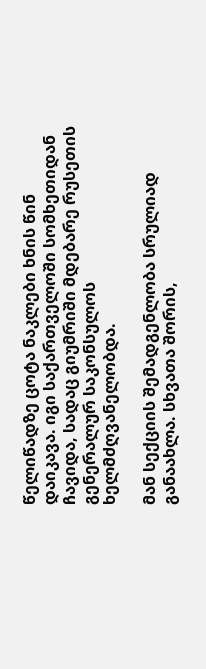წელიწადზე ცოტა ნაკლები ხნის წინ დაიკავა. იგი საქართველოში სომხეთიდან ჩავიდა, სადაც გიუმრიში მდებარე რუსეთის გენერალურ საკონსულოს ხელმძღვანელობდა.

მან სექციის შემადგენლობა სრულიად განაახლა. სხვათა შორის,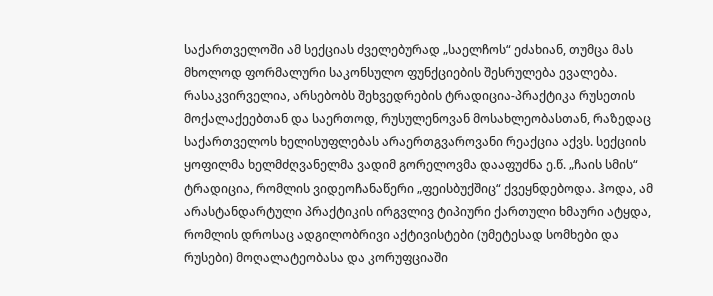საქართველოში ამ სექციას ძველებურად „საელჩოს“ ეძახიან, თუმცა მას მხოლოდ ფორმალური საკონსულო ფუნქციების შესრულება ევალება. რასაკვირველია, არსებობს შეხვედრების ტრადიცია-პრაქტიკა რუსეთის მოქალაქეებთან და საერთოდ, რუსულენოვან მოსახლეობასთან, რაზედაც საქართველოს ხელისუფლებას არაერთგვაროვანი რეაქცია აქვს. სექციის ყოფილმა ხელმძღვანელმა ვადიმ გორელოვმა დააფუძნა ე.წ. „ჩაის სმის“ ტრადიცია, რომლის ვიდეოჩანაწერი „ფეისბუქშიც“ ქვეყნდებოდა. ჰოდა, ამ არასტანდარტული პრაქტიკის ირგვლივ ტიპიური ქართული ხმაური ატყდა, რომლის დროსაც ადგილობრივი აქტივისტები (უმეტესად სომხები და რუსები) მოღალატეობასა და კორუფციაში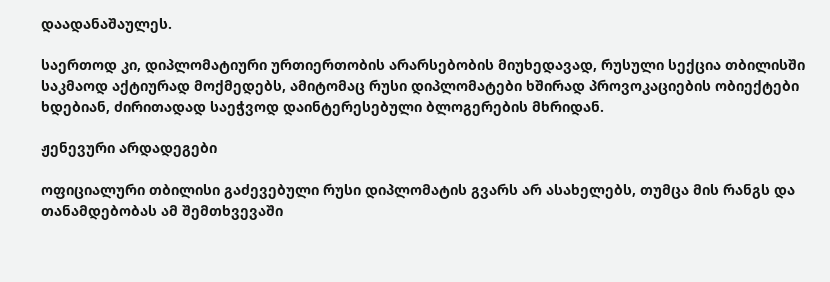დაადანაშაულეს.

საერთოდ კი, დიპლომატიური ურთიერთობის არარსებობის მიუხედავად, რუსული სექცია თბილისში საკმაოდ აქტიურად მოქმედებს, ამიტომაც რუსი დიპლომატები ხშირად პროვოკაციების ობიექტები ხდებიან, ძირითადად საეჭვოდ დაინტერესებული ბლოგერების მხრიდან.

ჟენევური არდადეგები

ოფიციალური თბილისი გაძევებული რუსი დიპლომატის გვარს არ ასახელებს, თუმცა მის რანგს და თანამდებობას ამ შემთხვევაში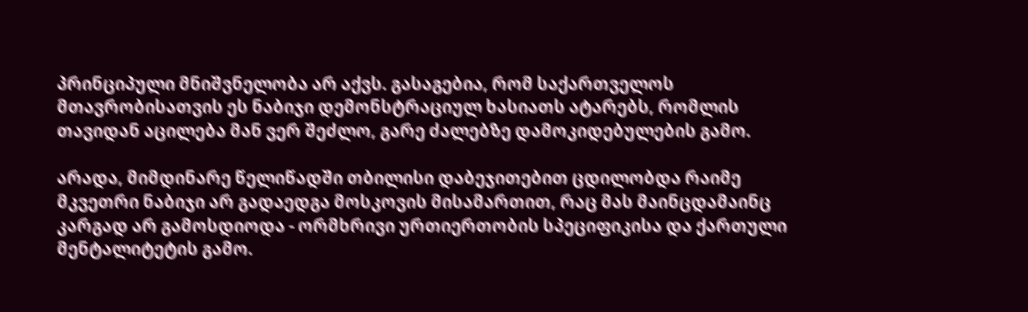პრინციპული მნიშვნელობა არ აქვს. გასაგებია, რომ საქართველოს მთავრობისათვის ეს ნაბიჯი დემონსტრაციულ ხასიათს ატარებს, რომლის თავიდან აცილება მან ვერ შეძლო, გარე ძალებზე დამოკიდებულების გამო.

არადა, მიმდინარე წელიწადში თბილისი დაბეჯითებით ცდილობდა რაიმე მკვეთრი ნაბიჯი არ გადაედგა მოსკოვის მისამართით, რაც მას მაინცდამაინც კარგად არ გამოსდიოდა - ორმხრივი ურთიერთობის სპეციფიკისა და ქართული მენტალიტეტის გამო.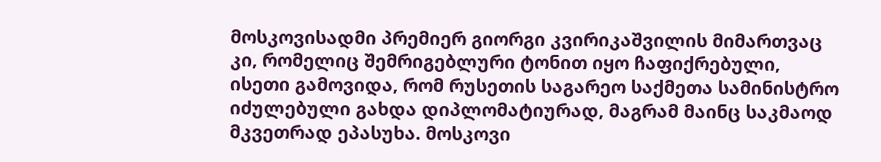მოსკოვისადმი პრემიერ გიორგი კვირიკაშვილის მიმართვაც კი, რომელიც შემრიგებლური ტონით იყო ჩაფიქრებული, ისეთი გამოვიდა, რომ რუსეთის საგარეო საქმეთა სამინისტრო იძულებული გახდა დიპლომატიურად, მაგრამ მაინც საკმაოდ მკვეთრად ეპასუხა. მოსკოვი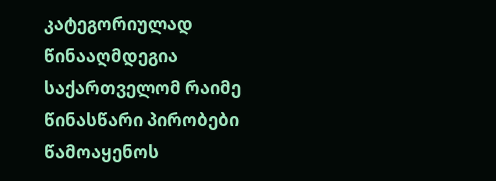კატეგორიულად წინააღმდეგია საქართველომ რაიმე წინასწარი პირობები წამოაყენოს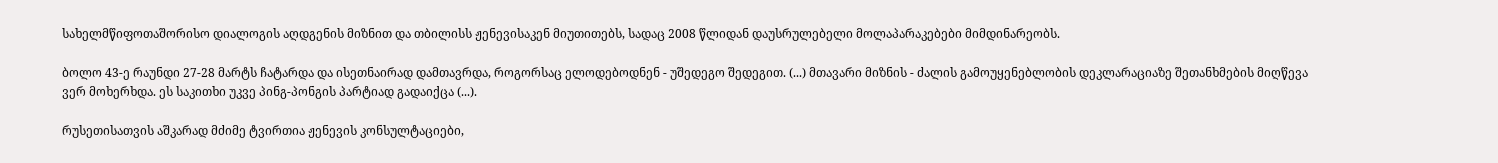სახელმწიფოთაშორისო დიალოგის აღდგენის მიზნით და თბილისს ჟენევისაკენ მიუთითებს, სადაც 2008 წლიდან დაუსრულებელი მოლაპარაკებები მიმდინარეობს.

ბოლო 43-ე რაუნდი 27-28 მარტს ჩატარდა და ისეთნაირად დამთავრდა, როგორსაც ელოდებოდნენ - უშედეგო შედეგით. (...) მთავარი მიზნის - ძალის გამოუყენებლობის დეკლარაციაზე შეთანხმების მიღწევა ვერ მოხერხდა. ეს საკითხი უკვე პინგ-პონგის პარტიად გადაიქცა (...).

რუსეთისათვის აშკარად მძიმე ტვირთია ჟენევის კონსულტაციები,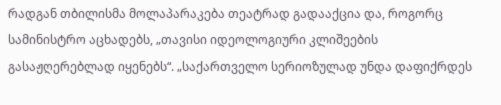რადგან თბილისმა მოლაპარაკება თეატრად გადააქცია და, როგორც სამინისტრო აცხადებს, „თავისი იდეოლოგიური კლიშეების გასაჟღერებლად იყენებს“. „საქართველო სერიოზულად უნდა დაფიქრდეს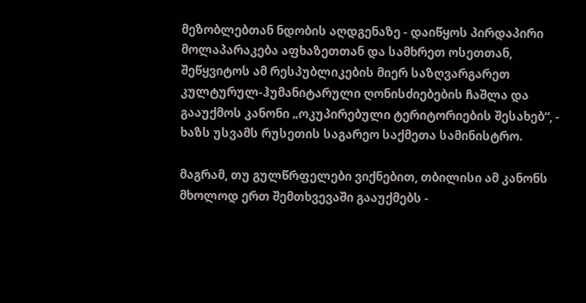მეზობლებთან ნდობის აღდგენაზე - დაიწყოს პირდაპირი მოლაპარაკება აფხაზეთთან და სამხრეთ ოსეთთან, შეწყვიტოს ამ რესპუბლიკების მიერ საზღვარგარეთ კულტურულ-ჰუმანიტარული ღონისძიებების ჩაშლა და გააუქმოს კანონი „ოკუპირებული ტერიტორიების შესახებ“, - ხაზს უსვამს რუსეთის საგარეო საქმეთა სამინისტრო.

მაგრამ, თუ გულწრფელები ვიქნებით, თბილისი ამ კანონს მხოლოდ ერთ შემთხვევაში გააუქმებს -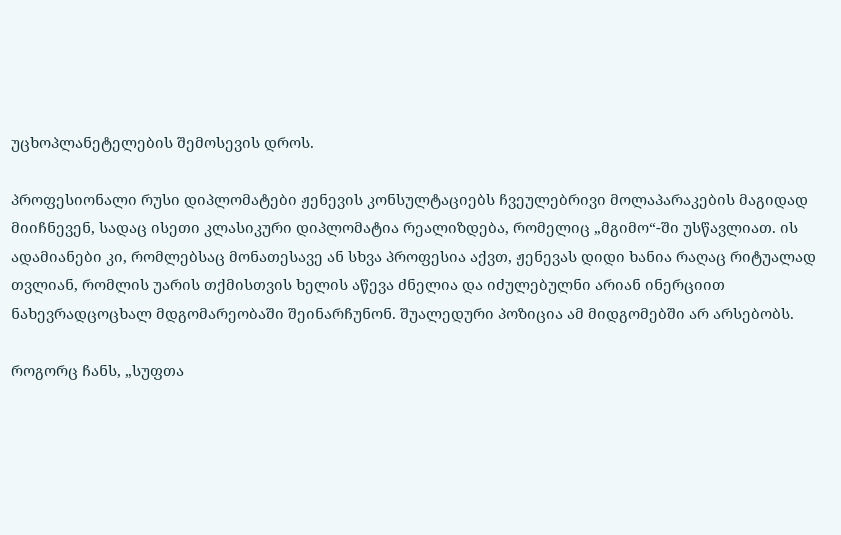უცხოპლანეტელების შემოსევის დროს.

პროფესიონალი რუსი დიპლომატები ჟენევის კონსულტაციებს ჩვეულებრივი მოლაპარაკების მაგიდად მიიჩნევენ, სადაც ისეთი კლასიკური დიპლომატია რეალიზდება, რომელიც „მგიმო“-ში უსწავლიათ. ის ადამიანები კი, რომლებსაც მონათესავე ან სხვა პროფესია აქვთ, ჟენევას დიდი ხანია რაღაც რიტუალად თვლიან, რომლის უარის თქმისთვის ხელის აწევა ძნელია და იძულებულნი არიან ინერციით ნახევრადცოცხალ მდგომარეობაში შეინარჩუნონ. შუალედური პოზიცია ამ მიდგომებში არ არსებობს.

როგორც ჩანს, „სუფთა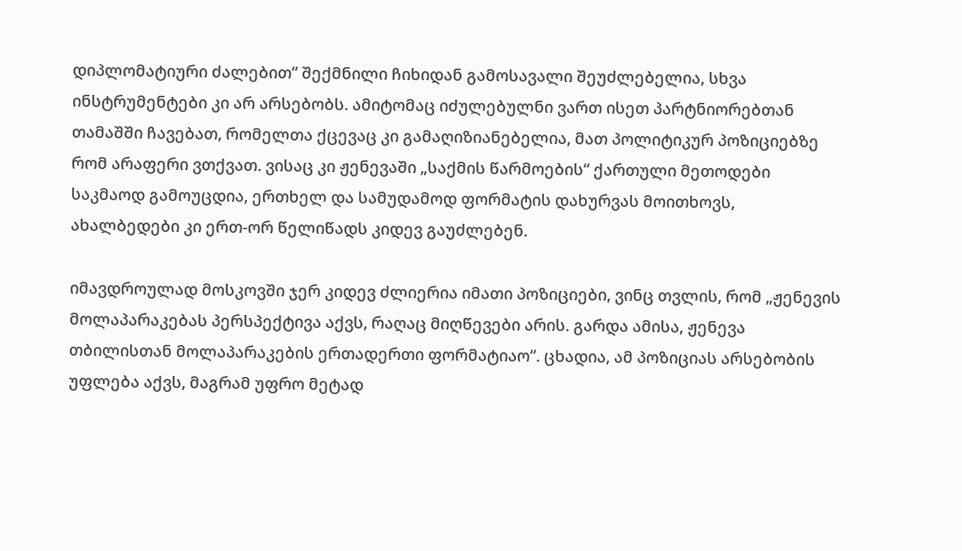დიპლომატიური ძალებით“ შექმნილი ჩიხიდან გამოსავალი შეუძლებელია, სხვა ინსტრუმენტები კი არ არსებობს. ამიტომაც იძულებულნი ვართ ისეთ პარტნიორებთან თამაშში ჩავებათ, რომელთა ქცევაც კი გამაღიზიანებელია, მათ პოლიტიკურ პოზიციებზე რომ არაფერი ვთქვათ. ვისაც კი ჟენევაში „საქმის წარმოების“ ქართული მეთოდები საკმაოდ გამოუცდია, ერთხელ და სამუდამოდ ფორმატის დახურვას მოითხოვს, ახალბედები კი ერთ-ორ წელიწადს კიდევ გაუძლებენ.

იმავდროულად მოსკოვში ჯერ კიდევ ძლიერია იმათი პოზიციები, ვინც თვლის, რომ „ჟენევის მოლაპარაკებას პერსპექტივა აქვს, რაღაც მიღწევები არის. გარდა ამისა, ჟენევა თბილისთან მოლაპარაკების ერთადერთი ფორმატიაო“. ცხადია, ამ პოზიციას არსებობის უფლება აქვს, მაგრამ უფრო მეტად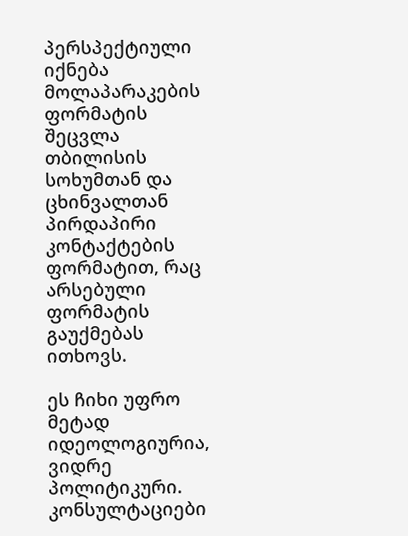პერსპექტიული იქნება მოლაპარაკების ფორმატის შეცვლა თბილისის სოხუმთან და ცხინვალთან პირდაპირი კონტაქტების ფორმატით, რაც არსებული ფორმატის გაუქმებას ითხოვს.

ეს ჩიხი უფრო მეტად იდეოლოგიურია, ვიდრე პოლიტიკური. კონსულტაციები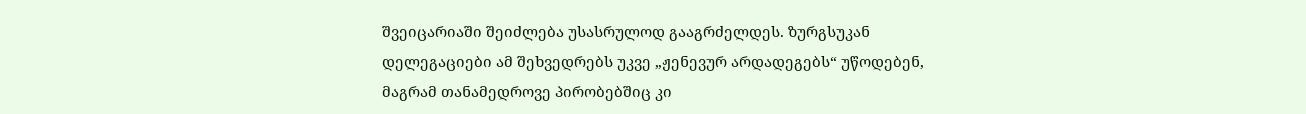შვეიცარიაში შეიძლება უსასრულოდ გააგრძელდეს. ზურგსუკან დელეგაციები ამ შეხვედრებს უკვე „ჟენევურ არდადეგებს“ უწოდებენ, მაგრამ თანამედროვე პირობებშიც კი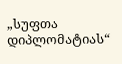„სუფთა დიპლომატიას“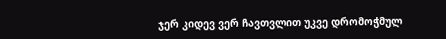ჯერ კიდევ ვერ ჩავთვლით უკვე დრომოჭმულ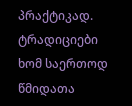პრაქტიკად. ტრადიციები ხომ საერთოდ წმიდათა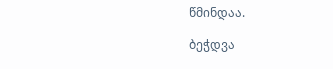წმინდაა.

ბეჭდვა